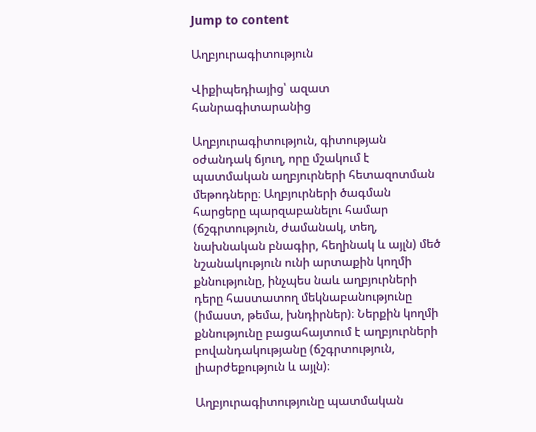Jump to content

Աղբյուրագիտություն

Վիքիպեդիայից՝ ազատ հանրագիտարանից

Աղբյուրագիտություն, գիտության օժանդակ ճյուղ, որը մշակում է պատմական աղբյուրների հետազոտման մեթոդները։ Աղբյուրների ծագման հարցերը պարզաբանելու համար (ճշգրտություն, ժամանակ, տեղ, նախնական բնագիր, հեղինակ և այլն) մեծ նշանակություն ունի արտաքին կողմի քննությունը, ինչպես նաև աղբյուրների դերը հաստատող մեկնաբանությունը (իմաստ, թեմա, խնդիրներ)։ Ներքին կողմի քննությունը բացահայտում է աղբյուրների բովանդակությանը (ճշգրտություն, լիարժեքություն և այլն)։

Աղբյուրագիտությունը պատմական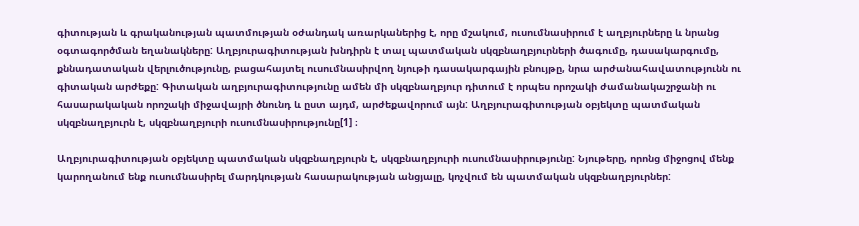գիտության և գրականության պատմության օժանդակ առարկաներից է, որը մշակում, ուսումնասիրում է աղբյուրները և նրանց օգտագործման եղանակները: Աղբյուրագիտության խնդիրն է տալ պատմական սկզբնաղբյուրների ծագումը, դասակարգումը, քննադատական վերլուծությունը, բացահայտել ուսումնասիրվող նյութի դասակարգային բնույթը, նրա արժանահավատությունն ու գիտական արժեքը: Գիտական աղբյուրագիտությունը ամեն մի սկզբնաղբյուր դիտում է որպես որոշակի ժամանակաշրջանի ու հասարակական որոշակի միջավայրի ծնունդ և ըստ այդմ, արժեքավորում այն: Աղբյուրագիտության օբյեկտը պատմական սկզբնաղբյուրն է, սկզբնաղբյուրի ուսումնասիրությունը[1] ։

Աղբյուրագիտության օբյեկտը պատմական սկզբնաղբյուրն է, սկզբնաղբյուրի ուսումնասիրությունը: Նյութերը, որոնց միջոցով մենք կարողանում ենք ուսումնասիրել մարդկության հասարակության անցյալը, կոչվում են պատմական սկզբնաղբյուրներ: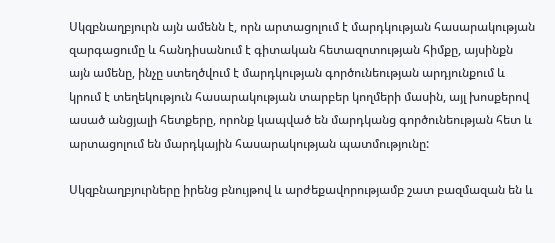Սկզբնաղբյուրն այն ամենն է, որն արտացոլում է մարդկության հասարակության զարգացումը և հանդիսանում է գիտական հետազոտության հիմքը, այսինքն այն ամենը, ինչը ստեղծվում է մարդկության գործունեության արդյունքում և կրում է տեղեկություն հասարակության տարբեր կողմերի մասին, այլ խոսքերով ասած անցյալի հետքերը, որոնք կապված են մարդկանց գործունեության հետ և արտացոլում են մարդկային հասարակության պատմությունը:

Սկզբնաղբյուրները իրենց բնույթով և արժեքավորությամբ շատ բազմազան են և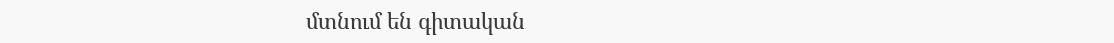մտնում են գիտական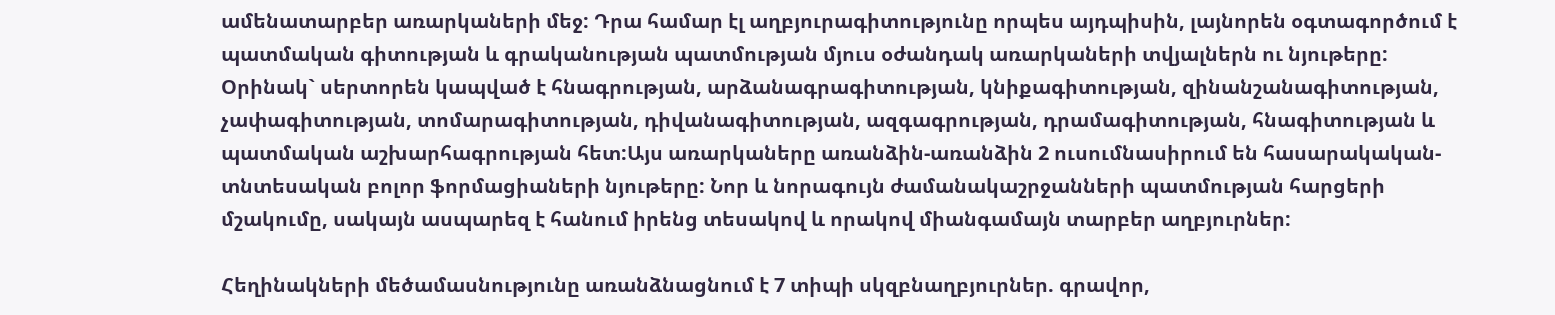ամենատարբեր առարկաների մեջ: Դրա համար էլ աղբյուրագիտությունը որպես այդպիսին, լայնորեն օգտագործում է պատմական գիտության և գրականության պատմության մյուս օժանդակ առարկաների տվյալներն ու նյութերը: Օրինակ` սերտորեն կապված է հնագրության, արձանագրագիտության, կնիքագիտության, զինանշանագիտության, չափագիտության, տոմարագիտության, դիվանագիտության, ազգագրության, դրամագիտության, հնագիտության և պատմական աշխարհագրության հետ:Այս առարկաները առանձին-առանձին 2 ուսումնասիրում են հասարակական-տնտեսական բոլոր ֆորմացիաների նյութերը: Նոր և նորագույն ժամանակաշրջանների պատմության հարցերի մշակումը, սակայն ասպարեզ է հանում իրենց տեսակով և որակով միանգամայն տարբեր աղբյուրներ:

Հեղինակների մեծամասնությունը առանձնացնում է 7 տիպի սկզբնաղբյուրներ. գրավոր,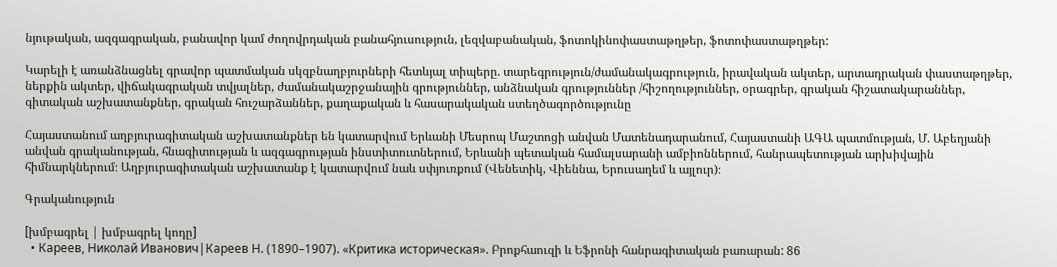նյութական, ազգագրական, բանավոր կամ ժողովրդական բանահյուսություն, լեզվաբանական, ֆոտոկինոփաստաթղթեր, ֆոտոփաստաթղթեր:

Կարելի է առանձնացնել գրավոր պատմական սկզբնաղբյուրների հետևյալ տիպերը. տարեգրություն/ժամանակագրություն, իրավական ակտեր, արտադրական փաստաթղթեր, ներքին ակտեր, վիճակագրական տվյալներ, ժամանակաշրջանային գրություններ, անձնական գրություններ /հիշողություններ, օրագրեր, գրական հիշատակարաններ, գիտական աշխատանքներ, գրական հուշարձաններ, քաղաքական և հասարակական ստեղծագործությունը

Հայաստանում աղբյուրագիտական աշխատանքներ են կատարվում Երևանի Մեսրոպ Մաշտոցի անվան Մատենադարանում, Հայաստանի ԱԳԱ պատմության, Մ. Աբեղյանի անվան գրականության, հնագիտության և ազգագրության ինստիտուտներում, Երևանի պետական համալսարանի ամբիոններում, հանրապետության արխիվային հիմնարկներում։ Աղբյուրագիտական աշխատանք է կատարվում նաև սփյուռքում (Վենետիկ, Վիեննա, Երուսաղեմ և այլուր)։

Գրականություն

[խմբագրել | խմբագրել կոդը]
  • Кареев, Николай Иванович|Кареев Н. (1890–1907). «Критика историческая». Բրոքհաուզի և Եֆրոնի հանրագիտական բառարան: 86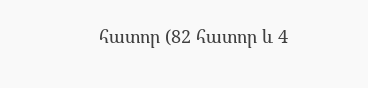հատոր (82 հատոր և 4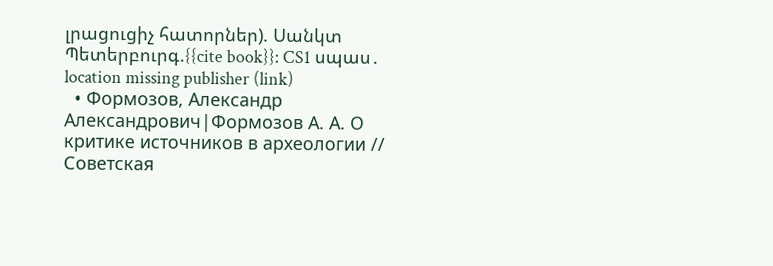լրացուցիչ հատորներ). Սանկտ Պետերբուրգ.{{cite book}}: CS1 սպաս․ location missing publisher (link)
  • Формозов, Александр Александрович|Формозов А. А. О критике источников в археологии // Советская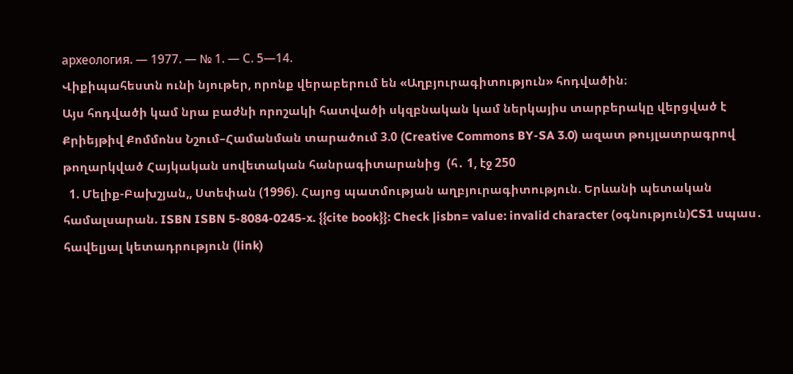археология. — 1977. — № 1. — С. 5—14.
Վիքիպահեստն ունի նյութեր, որոնք վերաբերում են «Աղբյուրագիտություն» հոդվածին։
Այս հոդվածի կամ նրա բաժնի որոշակի հատվածի սկզբնական կամ ներկայիս տարբերակը վերցված է Քրիեյթիվ Քոմմոնս Նշում–Համանման տարածում 3.0 (Creative Commons BY-SA 3.0) ազատ թույլատրագրով թողարկված Հայկական սովետական հանրագիտարանից  (հ․ 1, էջ 250
  1. Մելիք-Բախշյան,, Ստեփան (1996). Հայոց պատմության աղբյուրագիտություն. Երևանի պետական համալսարան. ISBN ISBN 5-8084-0245-x. {{cite book}}: Check |isbn= value: invalid character (օգնություն)CS1 սպաս․ հավելյալ կետադրություն (link)